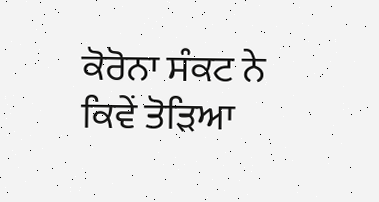ਕੋਰੋਨਾ ਸੰਕਟ ਨੇ ਕਿਵੇਂ ਤੋੜਿਆ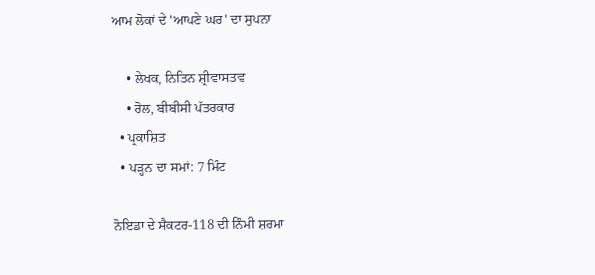ਆਮ ਲੋਕਾਂ ਦੇ 'ਆਪਣੇ ਘਰ' ਦਾ ਸੁਪਨਾ

    • ਲੇਖਕ, ਨਿਤਿਨ ਸ਼੍ਰੀਵਾਸਤਵ
    • ਰੋਲ, ਬੀਬੀਸੀ ਪੱਤਰਕਾਰ
  • ਪ੍ਰਕਾਸ਼ਿਤ
  • ਪੜ੍ਹਨ ਦਾ ਸਮਾਂ: 7 ਮਿੰਟ

ਨੋਇਡਾ ਦੇ ਸੈਕਟਰ-118 ਦੀ ਨਿੰਮੀ ਸ਼ਰਮਾ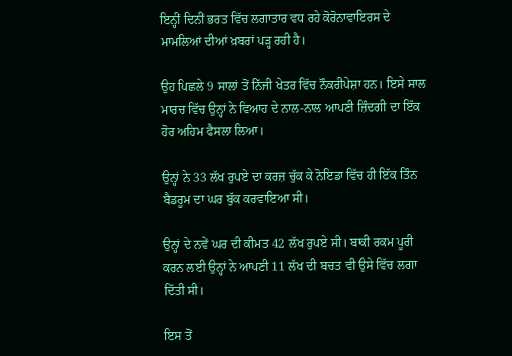ਇਨ੍ਹੀਂ ਦਿਨੀਂ ਭਰਤ ਵਿੱਚ ਲਗਾਤਾਰ ਵਧ ਰਹੇ ਕੋਰੋਨਾਵਾਇਰਸ ਦੇ ਮਾਮਲਿਆਂ ਦੀਆਂ ਖ਼ਬਰਾਂ ਪੜ੍ਹ ਰਹੀ ਹੈ।

ਉਹ ਪਿਛਲੇ 9 ਸਾਲਾਂ ਤੋਂ ਨਿੱਜੀ ਖੇਤਰ ਵਿੱਚ ਨੌਕਰੀਪੇਸ਼ਾ ਹਨ। ਇਸੇ ਸਾਲ ਮਾਰਚ ਵਿੱਚ ਉਨ੍ਹਾਂ ਨੇ ਵਿਆਹ ਦੇ ਨਾਲ-ਨਾਲ ਆਪਣੀ ਜ਼ਿੰਦਗੀ ਦਾ ਇੱਕ ਹੋਰ ਅਹਿਮ ਫੈਸਲਾ ਲਿਆ।

ਉਨ੍ਹਾਂ ਨੇ 33 ਲੱਖ ਰੁਪਏ ਦਾ ਕਰਜ਼ ਚੁੱਕ ਕੇ ਨੋਇਡਾ ਵਿੱਚ ਹੀ ਇੱਕ ਤਿੰਨ ਬੈਡਰੂਮ ਦਾ ਘਰ ਬੁੱਕ ਕਰਵਾਇਆ ਸੀ।

ਉਨ੍ਹਾਂ ਦੇ ਨਵੇਂ ਘਰ ਦੀ ਕੀਮਤ 42 ਲੱਖ ਰੁਪਏ ਸੀ। ਬਾਕੀ ਰਕਮ ਪੂਰੀ ਕਰਨ ਲਈ ਉਨ੍ਹਾਂ ਨੇ ਆਪਣੀ 11 ਲੱਖ ਦੀ ਬਚਤ ਵੀ ਉਸੇ ਵਿੱਚ ਲਗਾ ਦਿੱਤੀ ਸੀ।

ਇਸ ਤੋਂ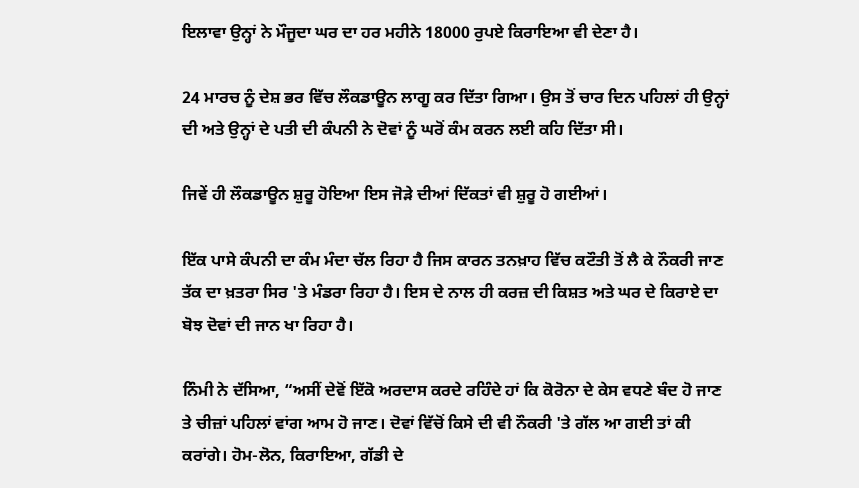ਇਲਾਵਾ ਉਨ੍ਹਾਂ ਨੇ ਮੌਜੂਦਾ ਘਰ ਦਾ ਹਰ ਮਹੀਨੇ 18000 ਰੁਪਏ ਕਿਰਾਇਆ ਵੀ ਦੇਣਾ ਹੈ।

24 ਮਾਰਚ ਨੂੰ ਦੇਸ਼ ਭਰ ਵਿੱਚ ਲੌਕਡਾਊਨ ਲਾਗੂ ਕਰ ਦਿੱਤਾ ਗਿਆ। ਉਸ ਤੋਂ ਚਾਰ ਦਿਨ ਪਹਿਲਾਂ ਹੀ ਉਨ੍ਹਾਂ ਦੀ ਅਤੇ ਉਨ੍ਹਾਂ ਦੇ ਪਤੀ ਦੀ ਕੰਪਨੀ ਨੇ ਦੋਵਾਂ ਨੂੰ ਘਰੋਂ ਕੰਮ ਕਰਨ ਲਈ ਕਹਿ ਦਿੱਤਾ ਸੀ।

ਜਿਵੇਂ ਹੀ ਲੌਕਡਾਊਨ ਸ਼ੁਰੂ ਹੋਇਆ ਇਸ ਜੋੜੇ ਦੀਆਂ ਦਿੱਕਤਾਂ ਵੀ ਸ਼ੁਰੂ ਹੋ ਗਈਆਂ।

ਇੱਕ ਪਾਸੇ ਕੰਪਨੀ ਦਾ ਕੰਮ ਮੰਦਾ ਚੱਲ ਰਿਹਾ ਹੈ ਜਿਸ ਕਾਰਨ ਤਨਖ਼ਾਹ ਵਿੱਚ ਕਟੌਤੀ ਤੋਂ ਲੈ ਕੇ ਨੌਕਰੀ ਜਾਣ ਤੱਕ ਦਾ ਖ਼ਤਰਾ ਸਿਰ 'ਤੇ ਮੰਡਰਾ ਰਿਹਾ ਹੈ। ਇਸ ਦੇ ਨਾਲ ਹੀ ਕਰਜ਼ ਦੀ ਕਿਸ਼ਤ ਅਤੇ ਘਰ ਦੇ ਕਿਰਾਏ ਦਾ ਬੋਝ ਦੋਵਾਂ ਦੀ ਜਾਨ ਖਾ ਰਿਹਾ ਹੈ।

ਨਿੰਮੀ ਨੇ ਦੱਸਿਆ, “ਅਸੀਂ ਦੇਵੋਂ ਇੱਕੋ ਅਰਦਾਸ ਕਰਦੇ ਰਹਿੰਦੇ ਹਾਂ ਕਿ ਕੋਰੋਨਾ ਦੇ ਕੇਸ ਵਧਣੇ ਬੰਦ ਹੋ ਜਾਣ ਤੇ ਚੀਜ਼ਾਂ ਪਹਿਲਾਂ ਵਾਂਗ ਆਮ ਹੋ ਜਾਣ। ਦੋਵਾਂ ਵਿੱਚੋਂ ਕਿਸੇ ਦੀ ਵੀ ਨੌਕਰੀ 'ਤੇ ਗੱਲ ਆ ਗਈ ਤਾਂ ਕੀ ਕਰਾਂਗੇ। ਹੋਮ-ਲੋਨ, ਕਿਰਾਇਆ, ਗੱਡੀ ਦੇ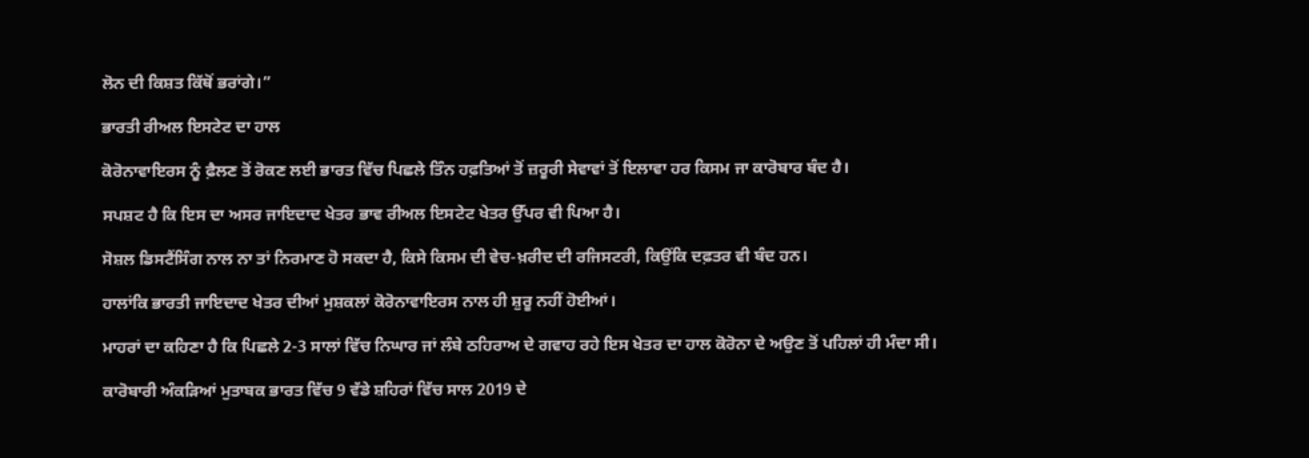ਲੋਨ ਦੀ ਕਿਸ਼ਤ ਕਿੱਥੋਂ ਭਰਾਂਗੇ।”

ਭਾਰਤੀ ਰੀਅਲ ਇਸਟੇਟ ਦਾ ਹਾਲ

ਕੋਰੋਨਾਵਾਇਰਸ ਨੂੰ ਫ਼ੈਲਣ ਤੋਂ ਰੋਕਣ ਲਈ ਭਾਰਤ ਵਿੱਚ ਪਿਛਲੇ ਤਿੰਨ ਹਫ਼ਤਿਆਂ ਤੋਂ ਜ਼ਰੂਰੀ ਸੇਵਾਵਾਂ ਤੋਂ ਇਲਾਵਾ ਹਰ ਕਿਸਮ ਜਾ ਕਾਰੋਬਾਰ ਬੰਦ ਹੈ।

ਸਪਸ਼ਟ ਹੈ ਕਿ ਇਸ ਦਾ ਅਸਰ ਜਾਇਦਾਦ ਖੇਤਰ ਭਾਵ ਰੀਅਲ ਇਸਟੇਟ ਖੇਤਰ ਉੱਪਰ ਵੀ ਪਿਆ ਹੈ।

ਸੋਸ਼ਲ ਡਿਸਟੈਂਸਿੰਗ ਨਾਲ ਨਾ ਤਾਂ ਨਿਰਮਾਣ ਹੋ ਸਕਦਾ ਹੈ, ਕਿਸੇ ਕਿਸਮ ਦੀ ਵੇਚ-ਖ਼ਰੀਦ ਦੀ ਰਜਿਸਟਰੀ, ਕਿਉਂਕਿ ਦਫ਼ਤਰ ਵੀ ਬੰਦ ਹਨ।

ਹਾਲਾਂਕਿ ਭਾਰਤੀ ਜਾਇਦਾਦ ਖੇਤਰ ਦੀਆਂ ਮੁਸ਼ਕਲਾਂ ਕੋਰੋਨਾਵਾਇਰਸ ਨਾਲ ਹੀ ਸ਼ੁਰੂ ਨਹੀਂ ਹੋਈਆਂ।

ਮਾਹਰਾਂ ਦਾ ਕਹਿਣਾ ਹੈ ਕਿ ਪਿਛਲੇ 2-3 ਸਾਲਾਂ ਵਿੱਚ ਨਿਘਾਰ ਜਾਂ ਲੰਬੇ ਠਹਿਰਾਅ ਦੇ ਗਵਾਹ ਰਹੇ ਇਸ ਖੇਤਰ ਦਾ ਹਾਲ ਕੋਰੋਨਾ ਦੇ ਅਉਣ ਤੋਂ ਪਹਿਲਾਂ ਹੀ ਮੰਦਾ ਸੀ।

ਕਾਰੋਬਾਰੀ ਅੰਕੜਿਆਂ ਮੁਤਾਬਕ ਭਾਰਤ ਵਿੱਚ 9 ਵੱਡੇ ਸ਼ਹਿਰਾਂ ਵਿੱਚ ਸਾਲ 2019 ਦੇ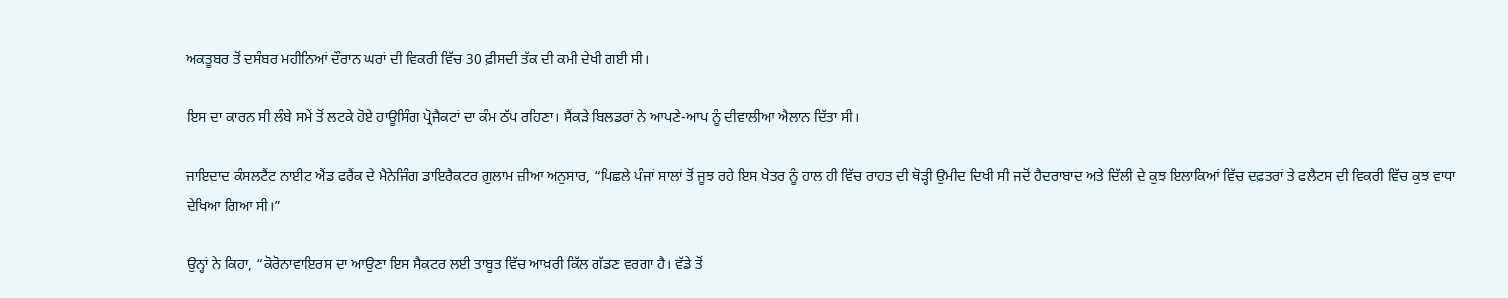ਅਕਤੂਬਰ ਤੋਂ ਦਸੰਬਰ ਮਹੀਨਿਆਂ ਦੌਰਾਨ ਘਰਾਂ ਦੀ ਵਿਕਰੀ ਵਿੱਚ 30 ਫ਼ੀਸਦੀ ਤੱਕ ਦੀ ਕਮੀ ਦੇਖੀ ਗਈ ਸੀ।

ਇਸ ਦਾ ਕਾਰਨ ਸੀ ਲੰਬੇ ਸਮੇਂ ਤੋਂ ਲਟਕੇ ਹੋਏ ਹਾਊਸਿੰਗ ਪ੍ਰੋਜੈਕਟਾਂ ਦਾ ਕੰਮ ਠੱਪ ਰਹਿਣਾ। ਸੈਂਕੜੇ ਬਿਲਡਰਾਂ ਨੇ ਆਪਣੇ-ਆਪ ਨੂੰ ਦੀਵਾਲੀਆ ਐਲਾਨ ਦਿੱਤਾ ਸੀ।

ਜਾਇਦਾਦ ਕੰਸਲਟੈਂਟ ਨਾਈਟ ਐਂਡ ਫਰੈਂਕ ਦੇ ਮੈਨੇਜਿੰਗ ਡਾਇਰੈਕਟਰ ਗ਼ੁਲਾਮ ਜ਼ੀਆ ਅਨੁਸਾਰ, “ਪਿਛਲੇ ਪੰਜਾਂ ਸਾਲਾਂ ਤੋਂ ਜੂਝ ਰਹੇ ਇਸ ਖੇਤਰ ਨੂੰ ਹਾਲ ਹੀ ਵਿੱਚ ਰਾਹਤ ਦੀ ਥੋੜ੍ਹੀ ਉਮੀਦ ਦਿਖੀ ਸੀ ਜਦੋਂ ਹੈਦਰਾਬਾਦ ਅਤੇ ਦਿੱਲੀ ਦੇ ਕੁਝ ਇਲਾਕਿਆਂ ਵਿੱਚ ਦਫ਼ਤਰਾਂ ਤੇ ਫਲੈਟਸ ਦੀ ਵਿਕਰੀ ਵਿੱਚ ਕੁਝ ਵਾਧਾ ਦੇਖਿਆ ਗਿਆ ਸੀ।”

ਉਨ੍ਹਾਂ ਨੇ ਕਿਹਾ, “ਕੋਰੋਨਾਵਾਇਰਸ ਦਾ ਆਉਣਾ ਇਸ ਸੈਕਟਰ ਲਈ ਤਾਬੂਤ ਵਿੱਚ ਆਖ਼ਰੀ ਕਿੱਲ ਗੱਡਣ ਵਰਗਾ ਹੈ। ਵੱਡੇ ਤੋਂ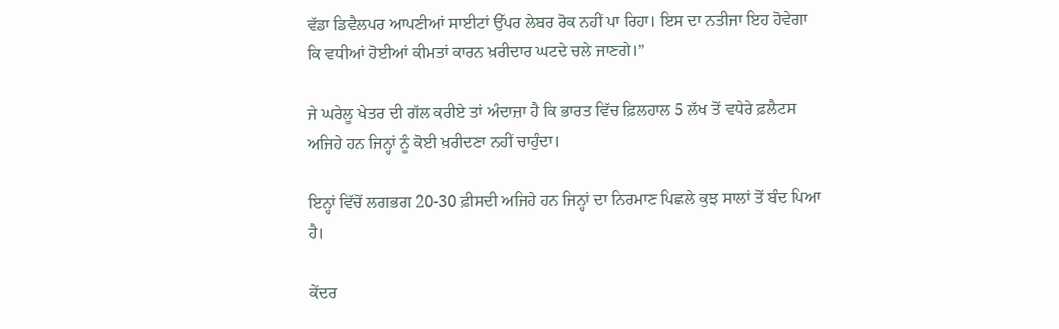ਵੱਡਾ ਡਿਵੈਲਪਰ ਆਪਣੀਆਂ ਸਾਈਟਾਂ ਉੱਪਰ ਲੇਬਰ ਰੋਕ ਨਹੀਂ ਪਾ ਰਿਹਾ। ਇਸ ਦਾ ਨਤੀਜਾ ਇਹ ਹੋਵੇਗਾ ਕਿ ਵਧੀਆਂ ਹੋਈਆਂ ਕੀਮਤਾਂ ਕਾਰਨ ਖ਼ਰੀਦਾਰ ਘਟਦੇ ਚਲੇ ਜਾਣਗੇ।”

ਜੇ ਘਰੇਲੂ ਖੇਤਰ ਦੀ ਗੱਲ ਕਰੀਏ ਤਾਂ ਅੰਦਾਜ਼ਾ ਹੈ ਕਿ ਭਾਰਤ ਵਿੱਚ ਫ਼ਿਲਹਾਲ 5 ਲੱਖ ਤੋਂ ਵਧੇਰੇ ਫ਼ਲੈਟਸ ਅਜਿਹੇ ਹਨ ਜਿਨ੍ਹਾਂ ਨੂੰ ਕੋਈ ਖ਼ਰੀਦਣਾ ਨਹੀਂ ਚਾਹੁੰਦਾ।

ਇਨ੍ਹਾਂ ਵਿੱਚੋਂ ਲਗਭਗ 20-30 ਫ਼ੀਸਦੀ ਅਜਿਹੇ ਹਨ ਜਿਨ੍ਹਾਂ ਦਾ ਨਿਰਮਾਣ ਪਿਛਲੇ ਕੁਝ ਸਾਲਾਂ ਤੋਂ ਬੰਦ ਪਿਆ ਹੈ।

ਕੇਂਦਰ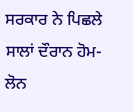ਸਰਕਾਰ ਨੇ ਪਿਛਲੇ ਸਾਲਾਂ ਦੌਰਾਨ ਹੋਮ-ਲੋਨ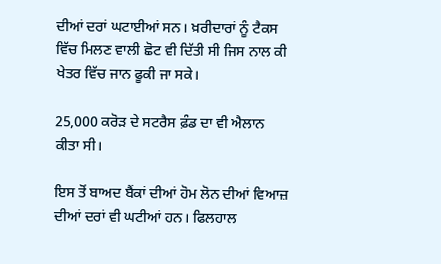ਦੀਆਂ ਦਰਾਂ ਘਟਾਈਆਂ ਸਨ। ਖ਼ਰੀਦਾਰਾਂ ਨੂੰ ਟੈਕਸ ਵਿੱਚ ਮਿਲਣ ਵਾਲੀ ਛੋਟ ਵੀ ਦਿੱਤੀ ਸੀ ਜਿਸ ਨਾਲ ਕੀ ਖੇਤਰ ਵਿੱਚ ਜਾਨ ਫੂਕੀ ਜਾ ਸਕੇ।

25,000 ਕਰੋੜ ਦੇ ਸਟਰੈਸ ਫ਼ੰਡ ਦਾ ਵੀ ਐਲਾਨ ਕੀਤਾ ਸੀ।

ਇਸ ਤੋਂ ਬਾਅਦ ਬੈਂਕਾਂ ਦੀਆਂ ਹੋਮ ਲੋਨ ਦੀਆਂ ਵਿਆਜ਼ ਦੀਆਂ ਦਰਾਂ ਵੀ ਘਟੀਆਂ ਹਨ। ਫਿਲਹਾਲ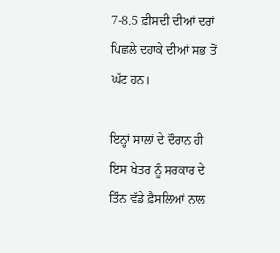7-8.5 ਫ਼ੀਸਦੀ ਦੀਆਂ ਦਰਾਂ ਪਿਛਲੇ ਦਹਾਕੇ ਦੀਆਂ ਸਭ ਤੋਂ ਘੱਟ ਹਨ।

ਇਨ੍ਹਾਂ ਸਾਲਾਂ ਦੇ ਦੌਰਾਨ ਹੀ ਇਸ ਖੇਤਰ ਨੂੰ ਸਰਕਾਰ ਦੇ ਤਿੰਨ ਵੱਡੇ ਫ਼ੈਸਲਿਆਂ ਨਾਲ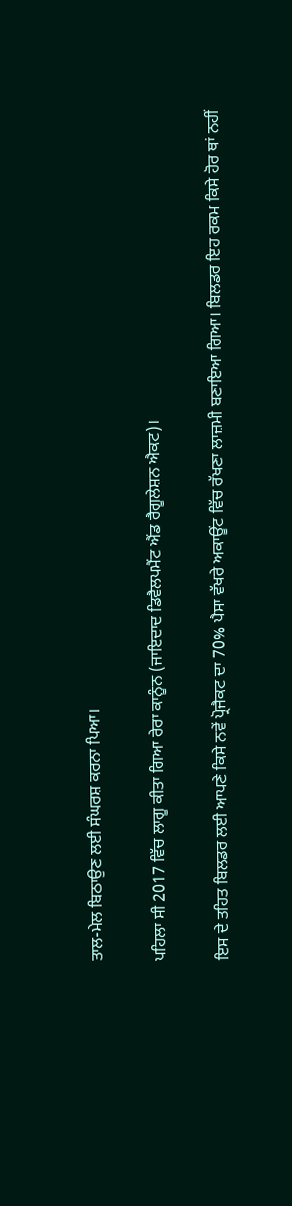ਤਾਲ-ਮੇਲ ਬਿਠਾਉਣ ਲਈ ਸੰਘਰਸ਼ ਕਰਨਾ ਪਿਆ।

ਪਹਿਲਾ ਸੀ 2017 ਵਿੱਚ ਲਾਗੂ ਕੀਤਾ ਗਿਆ ਰੇਰਾ ਕਾਨੂੰਨ (ਜਾਇਦਾਦ ਡਿਵੈਲਪਮੈਂਟ ਐਂਡ ਰੈਗੂਲੇਸ਼ਨ ਐਕਟ)।

ਇਸ ਦੇ ਤਹਿਤ ਬਿਲਡਰ ਲਈ ਆਪਣੇ ਕਿਸੇ ਨਵੇਂ ਪ੍ਰੋਜੈਕਟ ਦਾ 70% ਪੈਸਾ ਵੱਖਰੇ ਅਕਾਊਂਟ ਵਿੱਚ ਰੱਖਣਾ ਲਾਜ਼ਮੀ ਬਣਾਇਆ ਗਿਆ। ਬਿਲਡਰ ਇਹ ਰਕਮ ਕਿਸੇ ਹੋਰ ਥਾਂ ਨਹੀਂ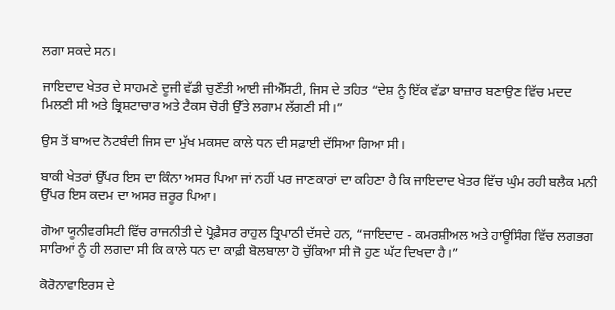ਲਗਾ ਸਕਦੇ ਸਨ।

ਜਾਇਦਾਦ ਖੇਤਰ ਦੇ ਸਾਹਮਣੇ ਦੂਜੀ ਵੱਡੀ ਚੁਣੌਤੀ ਆਈ ਜੀਐੱਸਟੀ, ਜਿਸ ਦੇ ਤਹਿਤ “ਦੇਸ਼ ਨੂੰ ਇੱਕ ਵੱਡਾ ਬਾਜ਼ਾਰ ਬਣਾਉਣ ਵਿੱਚ ਮਦਦ ਮਿਲਣੀ ਸੀ ਅਤੇ ਭ੍ਰਿਸ਼ਟਾਚਾਰ ਅਤੇ ਟੈਕਸ ਚੋਰੀ ਉੱਤੇ ਲਗਾਮ ਲੱਗਣੀ ਸੀ।”

ਉਸ ਤੋਂ ਬਾਅਦ ਨੋਟਬੰਦੀ ਜਿਸ ਦਾ ਮੁੱਖ ਮਕਸਦ ਕਾਲੇ ਧਨ ਦੀ ਸਫ਼ਾਈ ਦੱਸਿਆ ਗਿਆ ਸੀ।

ਬਾਕੀ ਖੇਤਰਾਂ ਉੱਪਰ ਇਸ ਦਾ ਕਿੰਨਾ ਅਸਰ ਪਿਆ ਜਾਂ ਨਹੀਂ ਪਰ ਜਾਣਕਾਰਾਂ ਦਾ ਕਹਿਣਾ ਹੈ ਕਿ ਜਾਇਦਾਦ ਖੇਤਰ ਵਿੱਚ ਘੁੰਮ ਰਹੀ ਬਲੈਕ ਮਨੀ ਉੱਪਰ ਇਸ ਕਦਮ ਦਾ ਅਸਰ ਜ਼ਰੂਰ ਪਿਆ।

ਗੋਆ ਯੂਨੀਵਰਸਿਟੀ ਵਿੱਚ ਰਾਜਨੀਤੀ ਦੇ ਪ੍ਰੋਫ਼ੈਸਰ ਰਾਹੁਲ ਤ੍ਰਿਪਾਠੀ ਦੱਸਦੇ ਹਨ, “ਜਾਇਦਾਦ - ਕਮਰਸ਼ੀਅਲ ਅਤੇ ਹਾਊਸਿੰਗ ਵਿੱਚ ਲਗਭਗ ਸਾਰਿਆਂ ਨੂੰ ਹੀ ਲਗਦਾ ਸੀ ਕਿ ਕਾਲੇ ਧਨ ਦਾ ਕਾਫ਼ੀ ਬੋਲਬਾਲਾ ਹੋ ਚੁੱਕਿਆ ਸੀ ਜੋ ਹੁਣ ਘੱਟ ਦਿਖਦਾ ਹੈ।”

ਕੋਰੋਨਾਵਾਇਰਸ ਦੇ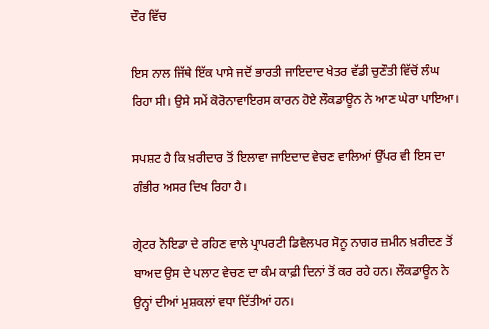ਦੌਰ ਵਿੱਚ

ਇਸ ਨਾਲ ਜਿੱਥੇ ਇੱਕ ਪਾਸੇ ਜਦੋਂ ਭਾਰਤੀ ਜਾਇਦਾਦ ਖੇਤਰ ਵੱਡੀ ਚੁਣੌਤੀ ਵਿੱਚੋਂ ਲੰਘ ਰਿਹਾ ਸੀ। ਉਸੇ ਸਮੇਂ ਕੋਰੋਨਾਵਾਇਰਸ ਕਾਰਨ ਹੋਏ ਲੌਕਡਾਊਨ ਨੇ ਆਣ ਘੇਰਾ ਪਾਇਆ।

ਸਪਸ਼ਟ ਹੈ ਕਿ ਖ਼ਰੀਦਾਰ ਤੋਂ ਇਲਾਵਾ ਜਾਇਦਾਦ ਵੇਚਣ ਵਾਲਿਆਂ ਉੱਪਰ ਵੀ ਇਸ ਦਾ ਗੰਭੀਰ ਅਸਰ ਦਿਖ ਰਿਹਾ ਹੈ।

ਗ੍ਰੇਟਰ ਨੋਇਡਾ ਦੇ ਰਹਿਣ ਵਾਲੇ ਪ੍ਰਾਪਰਟੀ ਡਿਵੈਲਪਰ ਸੋਨੂ ਨਾਗਰ ਜ਼ਮੀਨ ਖ਼ਰੀਦਣ ਤੋਂ ਬਾਅਦ ਉਸ ਦੇ ਪਲਾਟ ਵੇਚਣ ਦਾ ਕੰਮ ਕਾਫ਼ੀ ਦਿਨਾਂ ਤੋਂ ਕਰ ਰਹੇ ਹਨ। ਲੌਕਡਾਊਨ ਨੇ ਉਨ੍ਹਾਂ ਦੀਆਂ ਮੁਸ਼ਕਲਾਂ ਵਧਾ ਦਿੱਤੀਆਂ ਹਨ।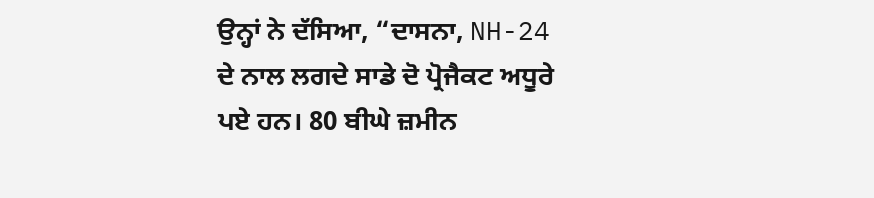ਉਨ੍ਹਾਂ ਨੇ ਦੱਸਿਆ, “ਦਾਸਨਾ, NH-24 ਦੇ ਨਾਲ ਲਗਦੇ ਸਾਡੇ ਦੋ ਪ੍ਰੋਜੈਕਟ ਅਧੂਰੇ ਪਏ ਹਨ। 80 ਬੀਘੇ ਜ਼ਮੀਨ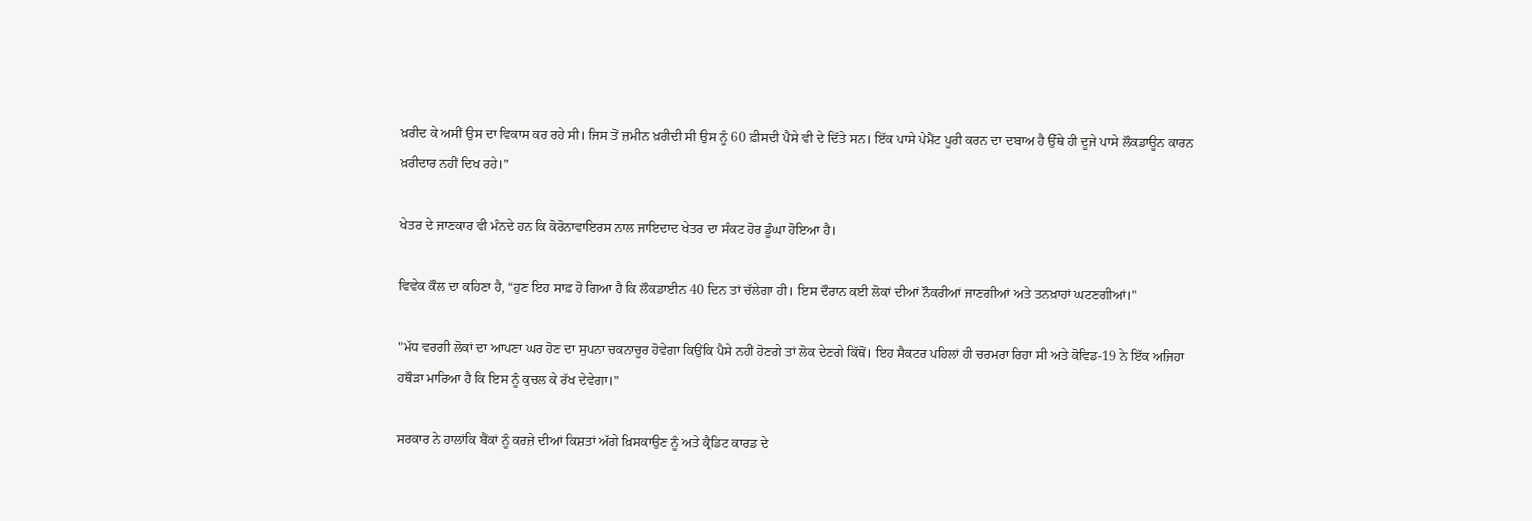ਖ਼ਰੀਦ ਕੇ ਅਸੀਂ ਉਸ ਦਾ ਵਿਕਾਸ ਕਰ ਰਹੇ ਸੀ। ਜਿਸ ਤੋਂ ਜ਼ਮੀਨ ਖ਼ਰੀਦੀ ਸੀ ਉਸ ਨੂੰ 60 ਫ਼ੀਸਦੀ ਪੈਸੇ ਵੀ ਦੇ ਦਿੱਤੇ ਸਨ। ਇੱਕ ਪਾਸੇ ਪੇਮੈਂਟ ਪੂਰੀ ਕਰਨ ਦਾ ਦਬਾਅ ਹੈ ਉੱਥੇ ਹੀ ਦੂਜੇ ਪਾਸੇ ਲੌਕਡਾਊਨ ਕਾਰਨ ਖ਼ਰੀਦਾਰ ਨਹੀਂ ਦਿਖ ਰਹੇ।”

ਖੇਤਰ ਦੇ ਜਾਣਕਾਰ ਵੀ ਮੰਨਦੇ ਹਨ ਕਿ ਕੋਰੋਨਾਵਾਇਰਸ ਨਾਲ ਜਾਇਦਾਦ ਖੇਤਰ ਦਾ ਸੰਕਟ ਹੋਰ ਡੂੰਘਾ ਹੋਇਆ ਹੈ।

ਵਿਵੇਕ ਕੌਲ ਦਾ ਕਹਿਣਾ ਹੈ, “ਹੁਣ ਇਹ ਸਾਫ਼ ਹੋ ਗਿਆ ਹੈ ਕਿ ਲੌਕਡਾਈਨ 40 ਦਿਨ ਤਾਂ ਚੱਲੇਗਾ ਹੀ। ਇਸ ਦੌਰਾਨ ਕਈ ਲੋਕਾਂ ਦੀਆਂ ਨੌਕਰੀਆਂ ਜਾਣਗੀਆਂ ਅਤੇ ਤਨਖ਼ਾਹਾਂ ਘਟਣਗੀਆਂ।"

"ਮੱਧ ਵਰਗੀ ਲੋਕਾਂ ਦਾ ਆਪਣਾ ਘਰ ਹੋਣ ਦਾ ਸੁਪਨਾ ਚਕਨਾਚੂਰ ਹੋਵੇਗਾ ਕਿਉਂਕਿ ਪੈਸੇ ਨਹੀਂ ਹੋਣਗੇ ਤਾਂ ਲੋਕ ਦੇਣਗੇ ਕਿੱਥੋਂ। ਇਹ ਸੈਕਟਰ ਪਹਿਲਾਂ ਹੀ ਚਰਮਰਾ ਰਿਹਾ ਸੀ ਅਤੇ ਕੋਵਿਡ-19 ਨੇ ਇੱਕ ਅਜਿਹਾ ਹਥੌੜਾ ਮਾਰਿਆ ਹੈ ਕਿ ਇਸ ਨੂੰ ਕੁਚਲ ਕੇ ਰੱਖ ਦੇਵੇਗਾ।”

ਸਰਕਾਰ ਨੇ ਹਾਲਾਂਕਿ ਬੈਂਕਾਂ ਨੂੰ ਕਰਜ਼ੇ ਦੀਆਂ ਕਿਸ਼ਤਾਂ ਅੱਗੇ ਖ਼ਿਸਕਾਉਣ ਨੂੰ ਅਤੇ ਕ੍ਰੈਡਿਟ ਕਾਰਡ ਦੇ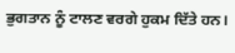ਭੁਗਤਾਨ ਨੂੰ ਟਾਲਣ ਵਰਗੇ ਹੁਕਮ ਦਿੱਤੇ ਹਨ।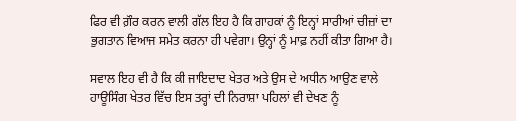ਫਿਰ ਵੀ ਗ਼ੌਰ ਕਰਨ ਵਾਲੀ ਗੱਲ ਇਹ ਹੈ ਕਿ ਗਾਹਕਾਂ ਨੂੰ ਇਨ੍ਹਾਂ ਸਾਰੀਆਂ ਚੀਜ਼ਾਂ ਦਾ ਭੁਗਤਾਨ ਵਿਆਜ ਸਮੇਤ ਕਰਨਾ ਹੀ ਪਵੇਗਾ। ਉਨ੍ਹਾਂ ਨੂੰ ਮਾਫ਼ ਨਹੀਂ ਕੀਤਾ ਗਿਆ ਹੈ।

ਸਵਾਲ ਇਹ ਵੀ ਹੈ ਕਿ ਕੀ ਜਾਇਦਾਦ ਖੇਤਰ ਅਤੇ ਉਸ ਦੇ ਅਧੀਨ ਆਉਣ ਵਾਲੇ ਹਾਊਸਿੰਗ ਖੇਤਰ ਵਿੱਚ ਇਸ ਤਰ੍ਹਾਂ ਦੀ ਨਿਰਾਸ਼ਾ ਪਹਿਲਾਂ ਵੀ ਦੇਖਣ ਨੂੰ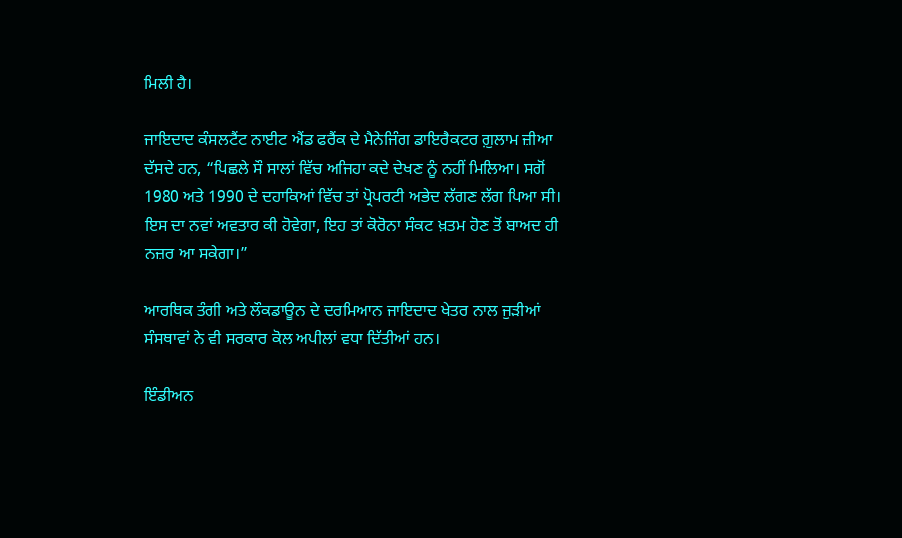ਮਿਲੀ ਹੈ।

ਜਾਇਦਾਦ ਕੰਸਲਟੈਂਟ ਨਾਈਟ ਐਂਡ ਫਰੈਂਕ ਦੇ ਮੈਨੇਜਿੰਗ ਡਾਇਰੈਕਟਰ ਗ਼ੁਲਾਮ ਜ਼ੀਆ ਦੱਸਦੇ ਹਨ, “ਪਿਛਲੇ ਸੌ ਸਾਲਾਂ ਵਿੱਚ ਅਜਿਹਾ ਕਦੇ ਦੇਖਣ ਨੂੰ ਨਹੀਂ ਮਿਲਿਆ। ਸਗੋਂ 1980 ਅਤੇ 1990 ਦੇ ਦਹਾਕਿਆਂ ਵਿੱਚ ਤਾਂ ਪ੍ਰੋਪਰਟੀ ਅਭੇਦ ਲੱਗਣ ਲੱਗ ਪਿਆ ਸੀ। ਇਸ ਦਾ ਨਵਾਂ ਅਵਤਾਰ ਕੀ ਹੋਵੇਗਾ, ਇਹ ਤਾਂ ਕੋਰੋਨਾ ਸੰਕਟ ਖ਼ਤਮ ਹੋਣ ਤੋਂ ਬਾਅਦ ਹੀ ਨਜ਼ਰ ਆ ਸਕੇਗਾ।”

ਆਰਥਿਕ ਤੰਗੀ ਅਤੇ ਲੌਕਡਾਊਨ ਦੇ ਦਰਮਿਆਨ ਜਾਇਦਾਦ ਖੇਤਰ ਨਾਲ ਜੁੜੀਆਂ ਸੰਸਥਾਵਾਂ ਨੇ ਵੀ ਸਰਕਾਰ ਕੋਲ ਅਪੀਲਾਂ ਵਧਾ ਦਿੱਤੀਆਂ ਹਨ।

ਇੰਡੀਅਨ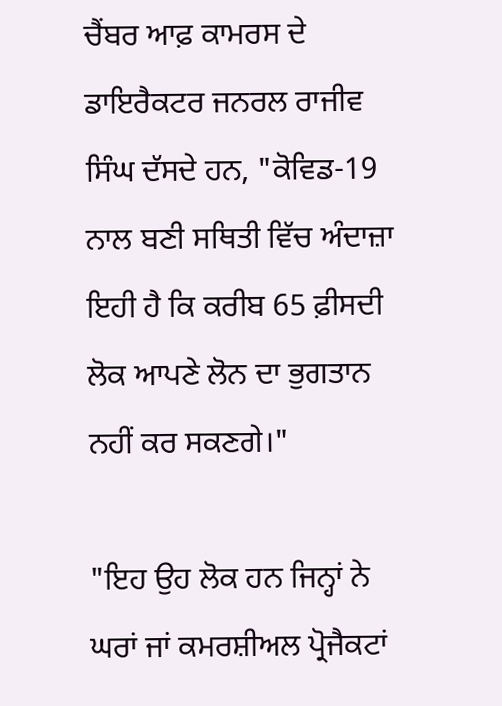ਚੈਂਬਰ ਆਫ਼ ਕਾਮਰਸ ਦੇ ਡਾਇਰੈਕਟਰ ਜਨਰਲ ਰਾਜੀਵ ਸਿੰਘ ਦੱਸਦੇ ਹਨ, "ਕੋਵਿਡ-19 ਨਾਲ ਬਣੀ ਸਥਿਤੀ ਵਿੱਚ ਅੰਦਾਜ਼ਾ ਇਹੀ ਹੈ ਕਿ ਕਰੀਬ 65 ਫ਼ੀਸਦੀ ਲੋਕ ਆਪਣੇ ਲੋਨ ਦਾ ਭੁਗਤਾਨ ਨਹੀਂ ਕਰ ਸਕਣਗੇ।"

"ਇਹ ਉਹ ਲੋਕ ਹਨ ਜਿਨ੍ਹਾਂ ਨੇ ਘਰਾਂ ਜਾਂ ਕਮਰਸ਼ੀਅਲ ਪ੍ਰੋਜੈਕਟਾਂ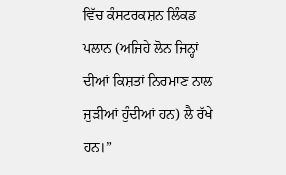ਵਿੱਚ ਕੰਸਟਰਕਸ਼ਨ ਲਿੰਕਡ ਪਲਾਨ (ਅਜਿਹੇ ਲੋਨ ਜਿਨ੍ਹਾਂ ਦੀਆਂ ਕਿਸ਼ਤਾਂ ਨਿਰਮਾਣ ਨਾਲ ਜੁੜੀਆਂ ਹੁੰਦੀਆਂ ਹਨ) ਲੈ ਰੱਖੇ ਹਨ।”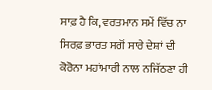ਸਾਫ਼ ਹੈ ਕਿ, ਵਰਤਮਾਨ ਸਮੇਂ ਵਿੱਚ ਨਾ ਸਿਰਫ਼ ਭਾਰਤ ਸਗੋਂ ਸਾਰੇ ਦੇਸ਼ਾਂ ਦੀ ਕੋਰੋਨਾ ਮਹਾਂਮਾਰੀ ਨਾਲ ਨਜਿੱਠਣਾ ਹੀ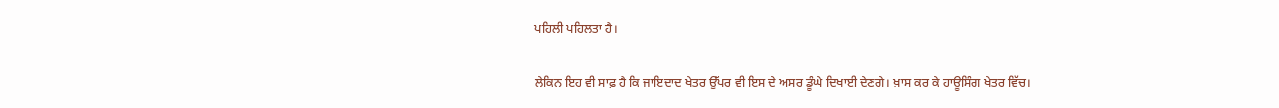ਪਹਿਲੀ ਪਹਿਲਤਾ ਹੈ।

ਲੇਕਿਨ ਇਹ ਵੀ ਸਾਫ਼ ਹੈ ਕਿ ਜਾਇਦਾਦ ਖੇਤਰ ਉੱਪਰ ਵੀ ਇਸ ਦੇ ਅਸਰ ਡੂੰਘੇ ਦਿਖਾਈ ਦੇਣਗੇ। ਖ਼ਾਸ ਕਰ ਕੇ ਹਾਊਸਿੰਗ ਖੇਤਰ ਵਿੱਚ।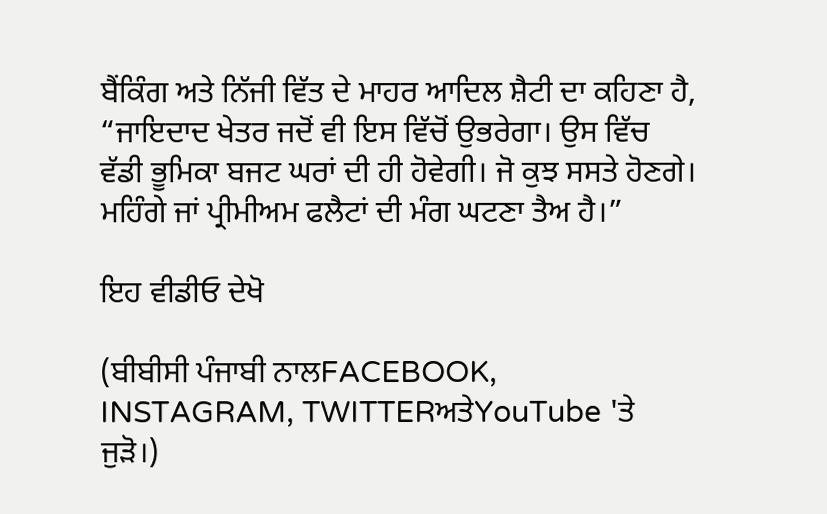ਬੈਂਕਿੰਗ ਅਤੇ ਨਿੱਜੀ ਵਿੱਤ ਦੇ ਮਾਹਰ ਆਦਿਲ ਸ਼ੈਟੀ ਦਾ ਕਹਿਣਾ ਹੈ, “ਜਾਇਦਾਦ ਖੇਤਰ ਜਦੋਂ ਵੀ ਇਸ ਵਿੱਚੋਂ ਉਭਰੇਗਾ। ਉਸ ਵਿੱਚ ਵੱਡੀ ਭੂਮਿਕਾ ਬਜਟ ਘਰਾਂ ਦੀ ਹੀ ਹੋਵੇਗੀ। ਜੋ ਕੁਝ ਸਸਤੇ ਹੋਣਗੇ। ਮਹਿੰਗੇ ਜਾਂ ਪ੍ਰੀਮੀਅਮ ਫਲੈਟਾਂ ਦੀ ਮੰਗ ਘਟਣਾ ਤੈਅ ਹੈ।”

ਇਹ ਵੀਡੀਓ ਦੇਖੋ

(ਬੀਬੀਸੀ ਪੰਜਾਬੀ ਨਾਲFACEBOOK, INSTAGRAM, TWITTERਅਤੇYouTube 'ਤੇ ਜੁੜੋ।)